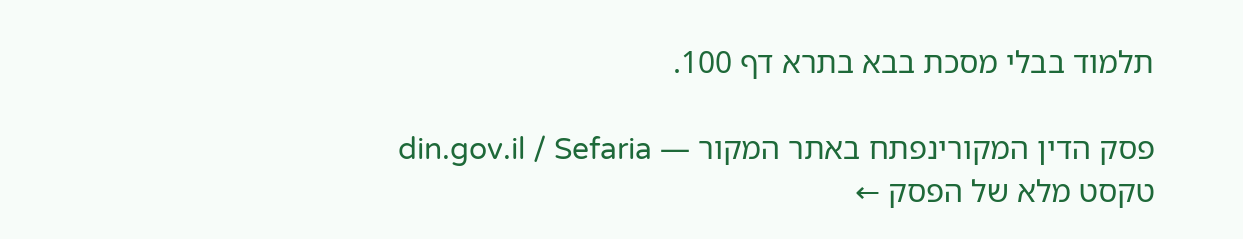תלמוד בבלי מסכת בבא בתרא דף 100.

פסק הדין המקורינפתח באתר המקור — din.gov.il / Sefaria
טקסט מלא של הפסק ←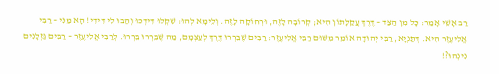רַב אָשֵׁי אָמַר: כׇּל מִן הַצַּד – דֶּרֶךְ עֲקַלָּתוֹן הִיא; קְרוֹבָה לָזֶה, וּרְחוֹקָה לָזֶה. וְלֵימָא לְהוּ: שִׁקְלוּ דִּידְכוּ וְהַבוּ לִי דִּידִי! הָא מַנִּי – רַבִּי אֱלִיעֶזֶר הִיא. דְּתַנְיָא, רַבִּי יְהוּדָה אוֹמֵר מִשּׁוּם רַבִּי אֱלִיעֶזֶר: רַבִּים שֶׁבֵּרְרוּ דֶּרֶךְ לְעַצְמָם, מַה שֶּׁבֵּרְרוּ בֵּרְרוּ. לְרַבִּי אֱלִיעֶזֶר – רַבִּים גַּזְלָנִים נִינְהוּ?!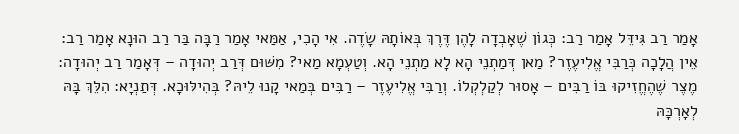אָמַר רַב גִּידֵּל אָמַר רַב: כְּגוֹן שֶׁאָבְדָה לָהֶן דֶּרֶךְ בְּאוֹתָהּ שָׂדֶה. אִי הָכִי, אַמַּאי אָמַר רַבָּה בַּר רַב הוּנָא אָמַר רַב: אֵין הֲלָכָה כְּרַבִּי אֱלִיעֶזֶר? מַאן דְּמַתְנֵי הָא לָא מַתְנֵי הָא. וְטַעְמָא מַאי? מִשּׁוּם דְּרַב יְהוּדָה – דְּאָמַר רַב יְהוּדָה: מֶצֶר שֶׁהֶחֱזִיקוּ בּוֹ רַבִּים – אָסוּר לְקַלְקְלוֹ. וְרַבִּי אֱלִיעֶזֶר – רַבִּים בְּמַאי קָנוּ לֵיהּ? בְּהִילּוּכָא. דְּתַנְיָא: הִלֵּךְ בָּהּ לְאׇרְכָּהּ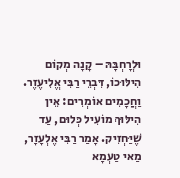וּלְרׇחְבָּהּ – קָנָה מְקוֹם הִילּוּכוֹ, דִּבְרֵי רַבִּי אֱלִיעֶזֶר. וַחֲכָמִים אוֹמְרִים: אֵין הִילּוּךְ מוֹעִיל כְּלוּם, עַד שֶׁיַּחְזִיק. אָמַר רַבִּי אֶלְעָזָר, מַאי טַעְמָא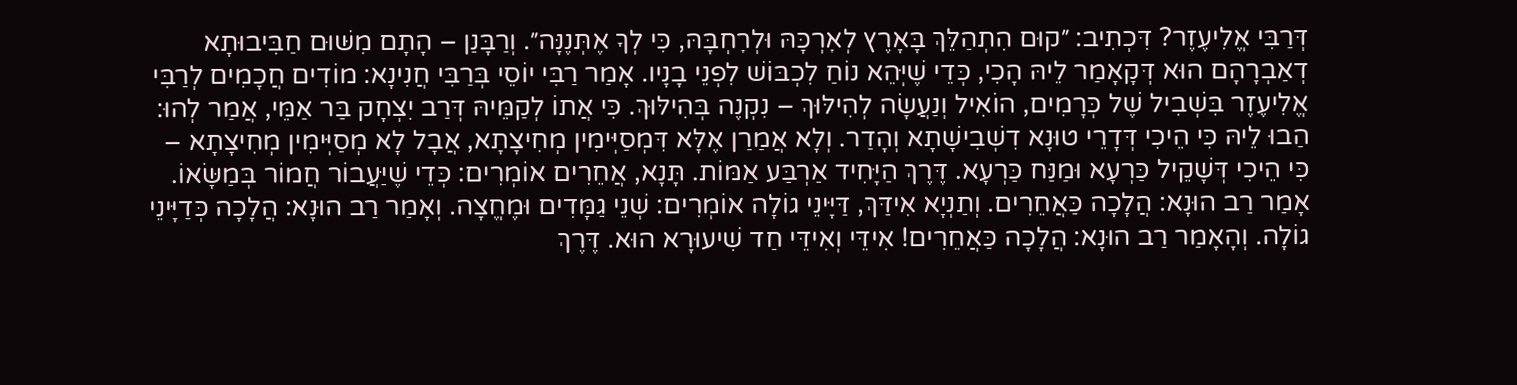דְּרַבִּי אֱלִיעֶזֶר? דִּכְתִיב: ״קוּם הִתְהַלֵּךְ בָּאָרֶץ לְאׇרְכָּהּ וּלְרׇחְבָּהּ, כִּי לְךָ אֶתְּנֶנָּה״. וְרַבָּנַן – הָתָם מִשּׁוּם חַבִּיבוּתָא דְאַבְרָהָם הוּא דְּקָאָמַר לֵיהּ הָכִי, כְּדֵי שֶׁיְּהֵא נוֹחַ לִכְבּוֹשׁ לִפְנֵי בָנָיו. אָמַר רַבִּי יוֹסֵי בְּרַבִּי חֲנִינָא: מוֹדִים חֲכָמִים לְרַבִּי אֱלִיעֶזֶר בִּשְׁבִיל שֶׁל כְּרָמִים, הוֹאִיל וְנַעֲשָׂה לְהִילּוּךְ – נִקְנֶה בְּהִילּוּךְ. כִּי אֲתוֹ לְקַמֵּיהּ דְּרַב יִצְחָק בַּר אַמֵּי, אֲמַר לְהוּ: הַבוּ לֵיהּ כִּי הֵיכִי דְּדָרֵי טוּנָא דִשְׁבִישָׁתָא וְהָדַר. וְלָא אֲמַרַן אֶלָּא דִּמְסַיְּימִין מְחִיצָתָא, אֲבָל לָא מְסַיְּימִין מְחִיצָתָא – כִּי הֵיכִי דְּשָׁקֵיל כַּרְעָא וּמַנַּח כַּרְעָא. דֶּרֶךְ הַיָּחִיד אַרְבַּע אַמּוֹת. תָּנָא, אֲחֵרִים אוֹמְרִים: כְּדֵי שֶׁיַּעֲבוֹר חֲמוֹר בְּמַשָּׂאוֹ. אָמַר רַב הוּנָא: הֲלָכָה כַּאֲחֵרִים. וְתַנְיָא אִידַּךְ, דַּיָּינֵי גוֹלָה אוֹמְרִים: שְׁנֵי גַמָּדִים וּמֶחֱצָה. וְאָמַר רַב הוּנָא: הֲלָכָה כְּדַיָּינֵי גוֹלָה. וְהָאָמַר רַב הוּנָא: הֲלָכָה כַּאֲחֵרִים! אִידֵּי וְאִידֵּי חַד שִׁיעוּרָא הוּא. דֶּרֶךְ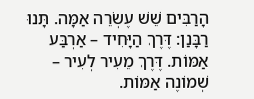הָרַבִּים שֵׁשׁ עֶשְׂרֵה אַמָּה. תָּנוּ רַבָּנַן: דֶּרֶךְ הַיָּחִיד – אַרְבַּע אַמּוֹת. דֶּרֶךְ מֵעִיר לְעִיר – שְׁמוֹנֶה אַמּוֹת.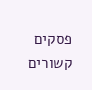פסקים קשורים